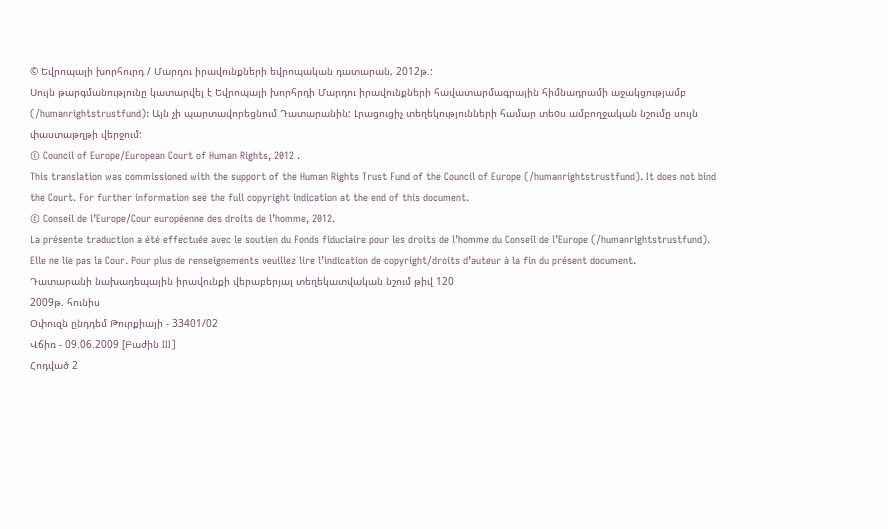© Եվրոպայի խորհուրդ / Մարդու իրավունքների եվրոպական դատարան, 2012թ.:
Սույն թարգմանությունը կատարվել է Եվրոպայի խորհրդի Մարդու իրավունքների հավատարմագրային հիմնադրամի աջակցությամբ (/humanrightstrustfund): Այն չի պարտավորեցնում Դատարանին: Լրացուցիչ տեղեկությունների համար տեoս ամբողջական նշումը սույն փաստաթղթի վերջում:
© Council of Europe/European Court of Human Rights, 2012 .
This translation was commissioned with the support of the Human Rights Trust Fund of the Council of Europe (/humanrightstrustfund). It does not bind the Court. For further information see the full copyright indication at the end of this document.
© Conseil de l’Europe/Cour européenne des droits de l’homme, 2012.
La présente traduction a été effectuée avec le soutien du Fonds fiduciaire pour les droits de l’homme du Conseil de l’Europe (/humanrightstrustfund). Elle ne lie pas la Cour. Pour plus de renseignements veuillez lire l’indication de copyright/droits d’auteur à la fin du présent document.
Դատարանի նախադեպային իրավունքի վերաբերյալ տեղեկատվական նշում թիվ 120
2009թ. հունիս
Օփուզն ընդդեմ Թուրքիայի - 33401/02
Վճիռ - 09.06.2009 [Բաժին III]
Հոդված 2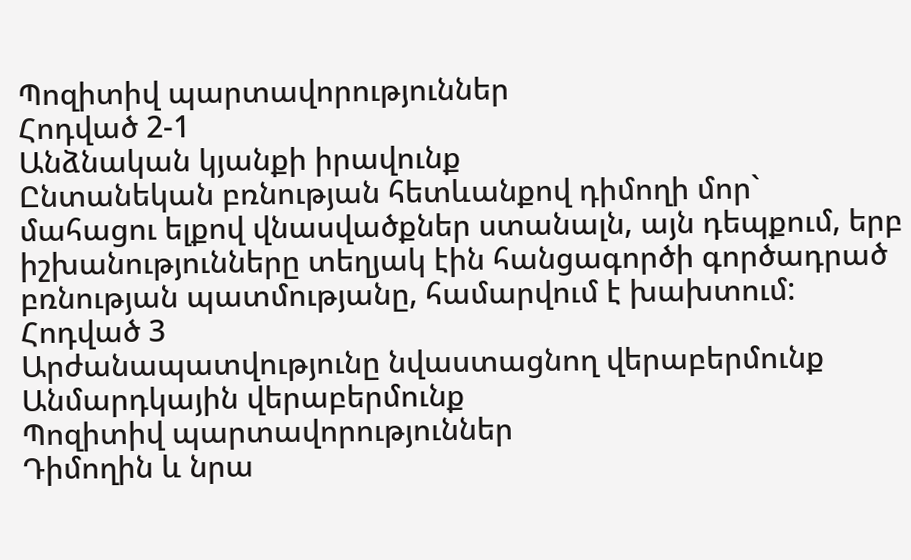Պոզիտիվ պարտավորություններ
Հոդված 2-1
Անձնական կյանքի իրավունք
Ընտանեկան բռնության հետևանքով դիմողի մոր` մահացու ելքով վնասվածքներ ստանալն, այն դեպքում, երբ իշխանությունները տեղյակ էին հանցագործի գործադրած բռնության պատմությանը, համարվում է խախտում:
Հոդված 3
Արժանապատվությունը նվաստացնող վերաբերմունք
Անմարդկային վերաբերմունք
Պոզիտիվ պարտավորություններ
Դիմողին և նրա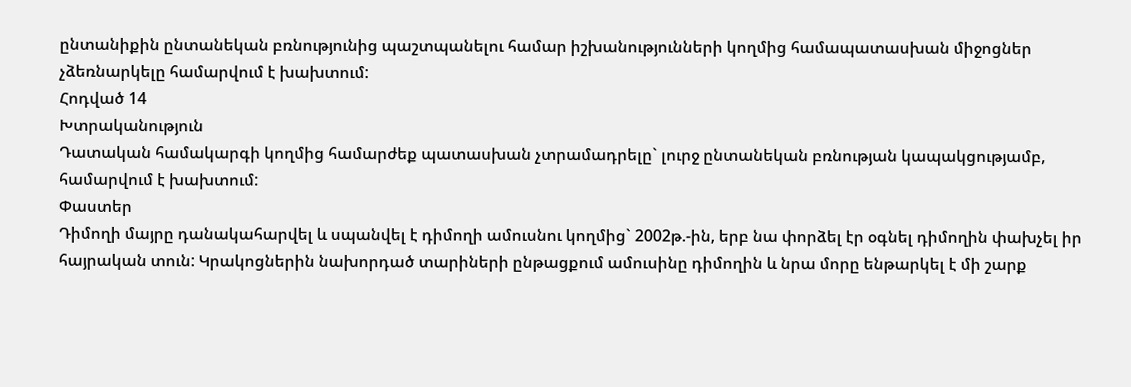ընտանիքին ընտանեկան բռնությունից պաշտպանելու համար իշխանությունների կողմից համապատասխան միջոցներ չձեռնարկելը համարվում է խախտում:
Հոդված 14
Խտրականություն
Դատական համակարգի կողմից համարժեք պատասխան չտրամադրելը` լուրջ ընտանեկան բռնության կապակցությամբ, համարվում է խախտում:
Փաստեր
Դիմողի մայրը դանակահարվել և սպանվել է դիմողի ամուսնու կողմից` 2002թ.-ին, երբ նա փորձել էր օգնել դիմողին փախչել իր հայրական տուն: Կրակոցներին նախորդած տարիների ընթացքում ամուսինը դիմողին և նրա մորը ենթարկել է մի շարք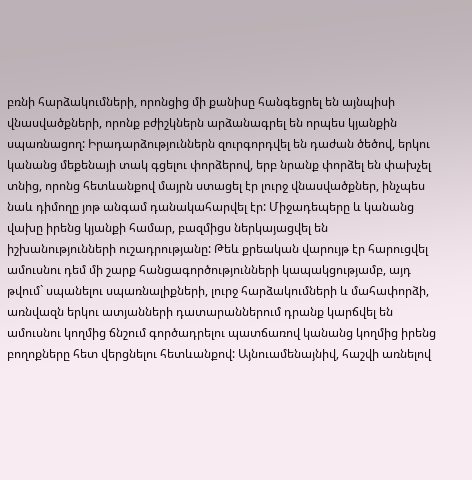բռնի հարձակումների, որոնցից մի քանիսը հանգեցրել են այնպիսի վնասվածքների, որոնք բժիշկներն արձանագրել են որպես կյանքին սպառնացող: Իրադարձություններն զուրգորդվել են դաժան ծեծով, երկու կանանց մեքենայի տակ գցելու փորձերով, երբ նրանք փորձել են փախչել տնից, որոնց հետևանքով մայրն ստացել էր լուրջ վնասվածքներ, ինչպես նաև դիմողը յոթ անգամ դանակահարվել էր: Միջադեպերը և կանանց վախը իրենց կյանքի համար, բազմիցս ներկայացվել են իշխանությունների ուշադրությանը: Թեև քրեական վարույթ էր հարուցվել ամուսնու դեմ մի շարք հանցագործությունների կապակցությամբ, այդ թվում` սպանելու սպառնալիքների, լուրջ հարձակումների և մահափորձի, առնվազն երկու ատյանների դատարաններում դրանք կարճվել են ամուսնու կողմից ճնշում գործադրելու պատճառով կանանց կողմից իրենց բողոքները հետ վերցնելու հետևանքով: Այնուամենայնիվ, հաշվի առնելով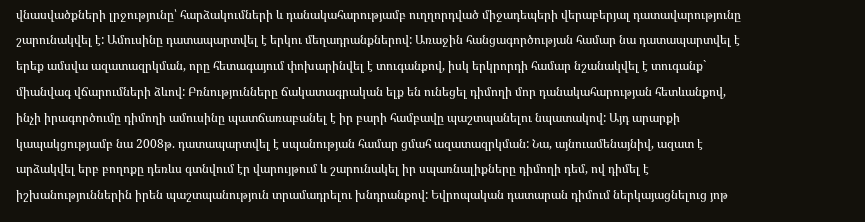վնասվածքների լրջությունը՝ հարձակումների և դանակահարությամբ ուղղորդված միջադեպերի վերաբերյալ դատավարությունը շարունակվել է: Ամուսինը դատապարտվել է երկու մեղադրանքներով: Առաջին հանցագործության համար նա դատապարտվել է երեք ամսվա ազատազրկման, որը հետագայում փոխարինվել է տուգանքով, իսկ երկրորդի համար նշանակվել է տուգանք` միանվագ վճարումների ձևով: Բռնությունները ճակատագրական ելք են ունեցել դիմողի մոր դանակահարության հետևանքով, ինչի իրագործումը դիմողի ամուսինը պատճառաբանել է իր բարի համբավը պաշտպանելու նպատակով: Այդ արարքի կապակցությամբ նա 2008թ. դատապարտվել է սպանության համար ցմահ ազատազրկման: Նա, այնուամենայնիվ, ազատ է արձակվել երբ բողոքը դեռևս գտնվում էր վարույթում և շարունակել իր սպառնալիքները դիմողի դեմ, ով դիմել է իշխանություններին իրեն պաշտպանություն տրամադրելու խնդրանքով: Եվրոպական դատարան դիմում ներկայացնելուց յոթ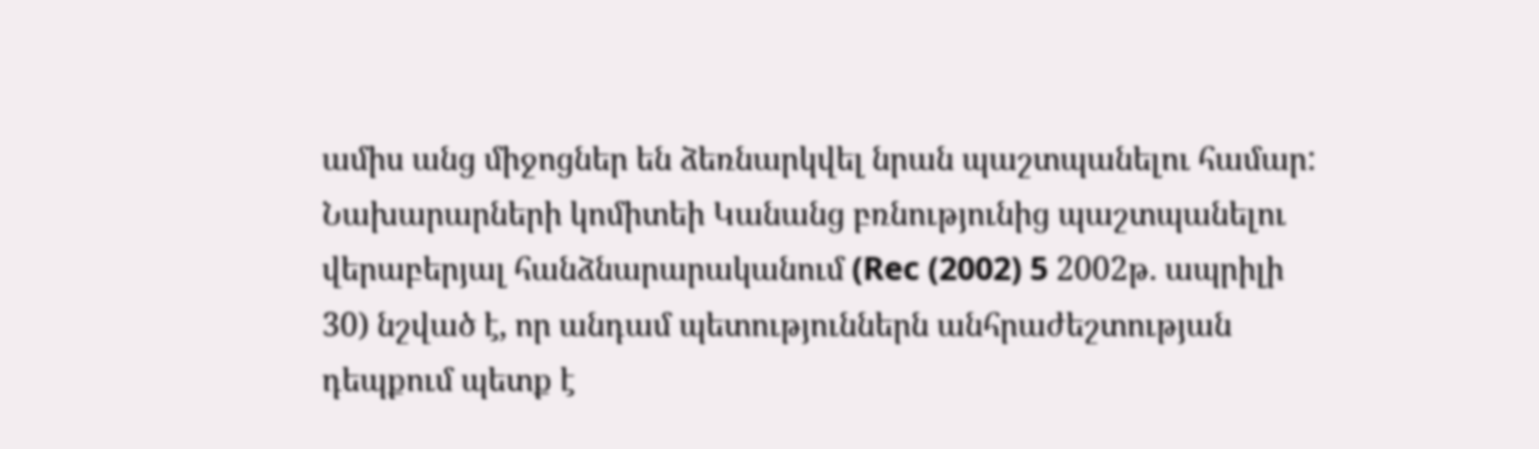ամիս անց միջոցներ են ձեռնարկվել նրան պաշտպանելու համար:
Նախարարների կոմիտեի Կանանց բռնությունից պաշտպանելու վերաբերյալ հանձնարարականում (Rec (2002) 5 2002թ. ապրիլի 30) նշված է, որ անդամ պետություններն անհրաժեշտության դեպքում պետք է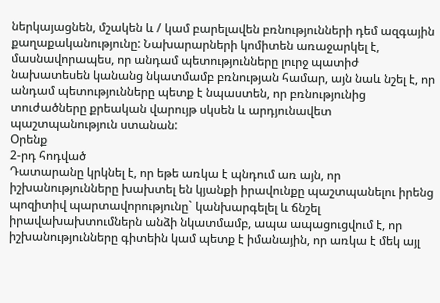ներկայացնեն, մշակեն և / կամ բարելավեն բռնությունների դեմ ազգային քաղաքականությունը: Նախարարների կոմիտեն առաջարկել է, մասնավորապես, որ անդամ պետությունները լուրջ պատիժ նախատեսեն կանանց նկատմամբ բռնության համար, այն նաև նշել է, որ անդամ պետությունները պետք է նպաստեն, որ բռնությունից տուժածները քրեական վարույթ սկսեն և արդյունավետ պաշտպանություն ստանան:
Օրենք
2-րդ հոդված
Դատարանը կրկնել է, որ եթե առկա է պնդում առ այն, որ իշխանությունները խախտել են կյանքի իրավունքը պաշտպանելու իրենց պոզիտիվ պարտավորությունը` կանխարգելել և ճնշել իրավախախտումներն անձի նկատմամբ, ապա ապացուցվում է, որ իշխանությունները գիտեին կամ պետք է իմանային, որ առկա է մեկ այլ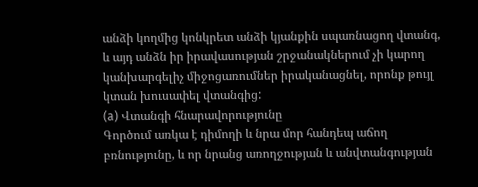անձի կողմից կոնկրետ անձի կյանքին սպառնացող վտանգ, և այդ անձն իր իրավասության շրջանակներում չի կարող կանխարգելիչ միջոցառումներ իրականացնել, որոնք թույլ կտան խուսափել վտանգից:
(a) Վտանգի հնարավորությունը
Գործում առկա է դիմողի և նրա մոր հանդեպ աճող բռնությունը, և որ նրանց առողջության և անվտանգության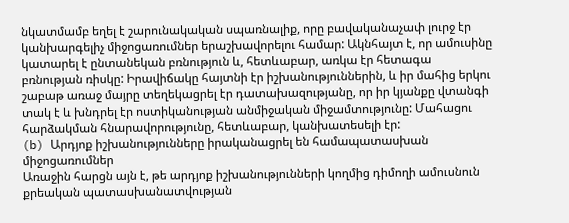նկատմամբ եղել է շարունակական սպառնալիք, որը բավականաչափ լուրջ էր կանխարգելիչ միջոցառումներ երաշխավորելու համար: Ակնհայտ է, որ ամուսինը կատարել է ընտանեկան բռնություն և, հետևաբար, առկա էր հետագա բռնության ռիսկը: Իրավիճակը հայտնի էր իշխանություններին, և իր մահից երկու շաբաթ առաջ մայրը տեղեկացրել էր դատախազությանը, որ իր կյանքը վտանգի տակ է և խնդրել էր ոստիկանության անմիջական միջամտությունը: Մահացու հարձակման հնարավորությունը, հետևաբար, կանխատեսելի էր:
(b) Արդյոք իշխանությունները իրականացրել են համապատասխան միջոցառումներ
Առաջին հարցն այն է, թե արդյոք իշխանությունների կողմից դիմողի ամուսնուն քրեական պատասխանատվության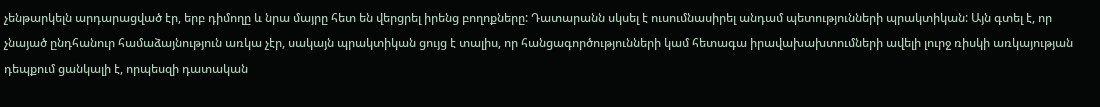չենթարկելն արդարացված էր, երբ դիմողը և նրա մայրը հետ են վերցրել իրենց բողոքները: Դատարանն սկսել է ուսումնասիրել անդամ պետությունների պրակտիկան: Այն գտել է, որ չնայած ընդհանուր համաձայնություն առկա չէր, սակայն պրակտիկան ցույց է տալիս, որ հանցագործությունների կամ հետագա իրավախախտումների ավելի լուրջ ռիսկի առկայության դեպքում ցանկալի է, որպեսզի դատական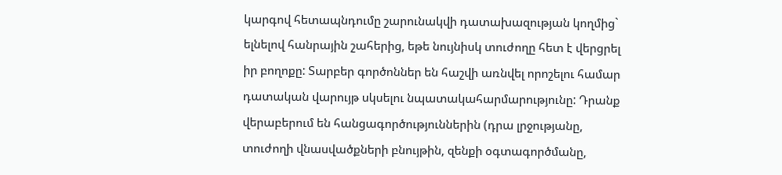կարգով հետապնդումը շարունակվի դատախազության կողմից` ելնելով հանրային շահերից, եթե նույնիսկ տուժողը հետ է վերցրել իր բողոքը: Տարբեր գործոններ են հաշվի առնվել որոշելու համար դատական վարույթ սկսելու նպատակահարմարությունը: Դրանք վերաբերում են հանցագործություններին (դրա լրջությանը, տուժողի վնասվածքների բնույթին, զենքի օգտագործմանը,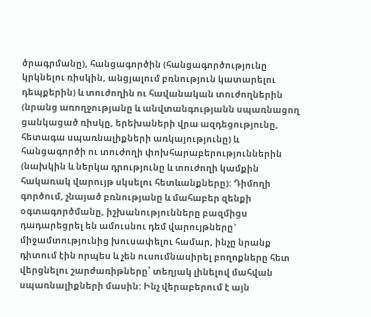ծրագրմանը), հանցագործին (հանցագործությունը կրկնելու ռիսկին, անցյալում բռնություն կատարելու դեպքերին) և տուժողին ու հավանական տուժողներին (նրանց առողջությանը և անվտանգությանն սպառնացող ցանկացած ռիսկը, երեխաների վրա ազդեցությունը, հետագա սպառնալիքների առկայությունը) և հանցագործի ու տուժողի փոխհարաբերություններին (նախկին և ներկա դրությունը և տուժողի կամքին հակառակ վարույթ սկսելու հետևանքները): Դիմողի գործում, չնայած բռնությանը և մահաբեր զենքի օգտագործմանը, իշխանությունները բազմիցս դադարեցրել են ամուսնու դեմ վարույթները` միջամտությունից խուսափելու համար, ինչը նրանք դիտում էին որպես և չեն ուսումնասիրել բողոքները հետ վերցնելու շարժառիթները՝ տեղյակ լինելով մահվան սպառնալիքների մասին: Ինչ վերաբերում է այն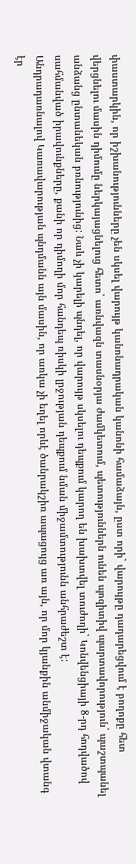փաստարկին, որ իշխանությունները չեն սկսել վարույթ կանոնադրական կանոնի համաձայն, ըստ որի` վարույթը դադարեցվում է բողոքը հետ վերցնելու մասին դիմումը ներկայացնելուց հետո` առնվազն տասնօրյա ժամկետում, պետություններն ունեն պոզիտիվ պարտավորություն` պաշտպանել անձանց ընտանեկան բռնությունից: Նաև չի կարելի պնդել, որ վարույթ սկսելու դեպքում կարող են խախտվել տուժողի` Կոնվենցիայի 8-րդ հոդվածով սահմանված իրավունքները, քանի որ դիմողի մոր հանդեպ ռիսկի լրջության դեպքում նման միջամտությունն անհրաժեշտ է:
Անդրադառնալով Կառավարության պնդմանն այն մասին, որ առկա չի եղել որևէ ծանրակշիռ ապացույց առ այն, որ մոր կյանքին անմիջական վտանգ էր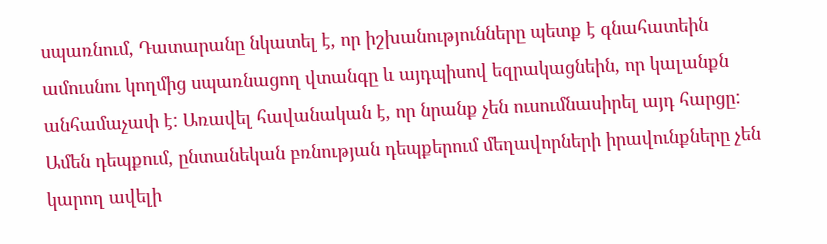սպառնում, Դատարանը նկատել է, որ իշխանությունները պետք է գնահատեին ամուսնու կողմից սպառնացող վտանգը և այդպիսով եզրակացնեին, որ կալանքն անհամաչափ է: Առավել հավանական է, որ նրանք չեն ուսումնասիրել այդ հարցը: Ամեն դեպքում, ընտանեկան բռնության դեպքերում մեղավորների իրավունքները չեն կարող ավելի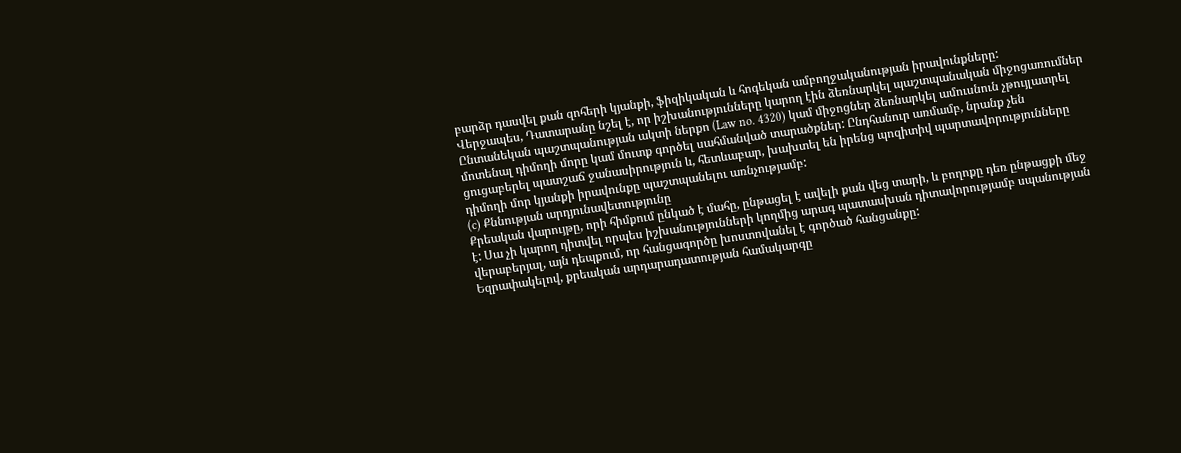բարձր դասվել քան զոհերի կյանքի, ֆիզիկական և հոգեկան ամբողջականության իրավունքները:
Վերջապես, Դատարանը նշել է, որ իշխանությունները կարող էին ձեռնարկել պաշտպանական միջոցառումներ Ընտանեկան պաշտպանության ակտի ներքո (Law no. 4320) կամ միջոցներ ձեռնարկել ամուսնուն չթույլատրել մոտենալ դիմողի մորը կամ մուտք գործել սահմանված տարածքներ: Ընդհանուր առմամբ, նրանք չեն ցուցաբերել պատշաճ ջանասիրություն և, հետևաբար, խախտել են իրենց պոզիտիվ պարտավորությունները դիմողի մոր կյանքի իրավունքը պաշտպանելու առնչությամբ:
(c) Քննության արդյունավետությունը
Քրեական վարույթը, որի հիմքում ընկած է մահը, ընթացել է ավելի քան վեց տարի, և բողոքը դեռ ընթացքի մեջ է: Սա չի կարող դիտվել որպես իշխանությունների կողմից արագ պատասխան դիտավորությամբ սպանության վերաբերյալ, այն դեպքում, որ հանցագործը խոստովանել է գործած հանցանքը:
Եզրափակելով, քրեական արդարադատության համակարգը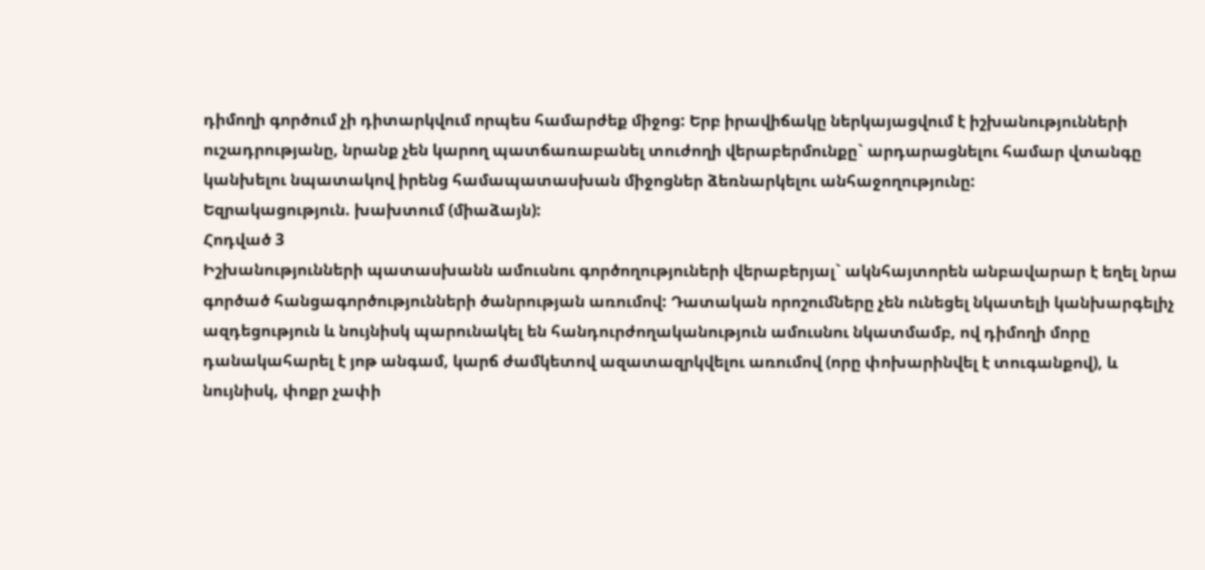դիմողի գործում չի դիտարկվում որպես համարժեք միջոց: Երբ իրավիճակը ներկայացվում է իշխանությունների ուշադրությանը, նրանք չեն կարող պատճառաբանել տուժողի վերաբերմունքը` արդարացնելու համար վտանգը կանխելու նպատակով իրենց համապատասխան միջոցներ ձեռնարկելու անհաջողությունը:
Եզրակացություն. խախտում (միաձայն):
Հոդված 3
Իշխանությունների պատասխանն ամուսնու գործողություների վերաբերյալ` ակնհայտորեն անբավարար է եղել նրա գործած հանցագործությունների ծանրության առումով: Դատական որոշումները չեն ունեցել նկատելի կանխարգելիչ ազդեցություն և նույնիսկ պարունակել են հանդուրժողականություն ամուսնու նկատմամբ, ով դիմողի մորը դանակահարել է յոթ անգամ, կարճ ժամկետով ազատազրկվելու առումով (որը փոխարինվել է տուգանքով), և նույնիսկ, փոքր չափի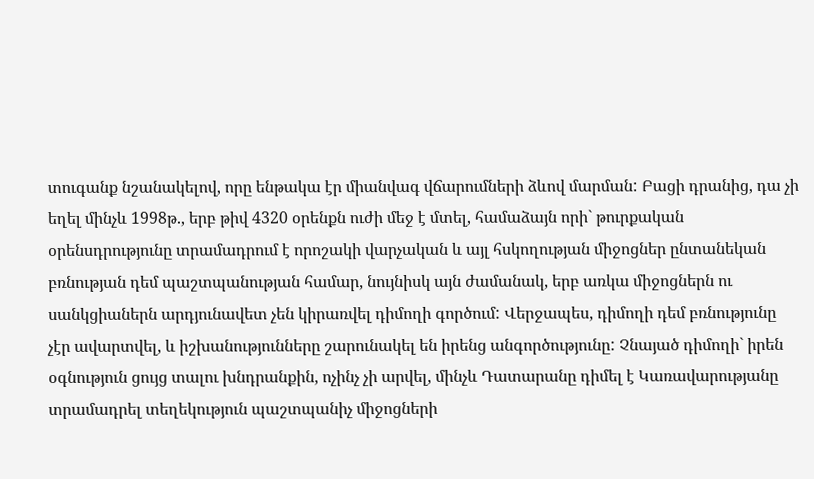տուգանք նշանակելով, որը ենթակա էր միանվագ վճարումների ձևով մարման: Բացի դրանից, դա չի եղել մինչև 1998թ., երբ թիվ 4320 օրենքն ուժի մեջ է մտել, համաձայն որի` թուրքական օրենսդրությունը տրամադրում է որոշակի վարչական և այլ հսկողության միջոցներ ընտանեկան բռնության դեմ պաշտպանության համար, նույնիսկ այն ժամանակ, երբ առկա միջոցներն ու սանկցիաներն արդյունավետ չեն կիրառվել դիմողի գործում: Վերջապես, դիմողի դեմ բռնությունը չէր ավարտվել, և իշխանությունները շարունակել են իրենց անգործությունը: Չնայած դիմողի` իրեն օգնություն ցույց տալու խնդրանքին, ոչինչ չի արվել, մինչև Դատարանը դիմել է Կառավարությանը տրամադրել տեղեկություն պաշտպանիչ միջոցների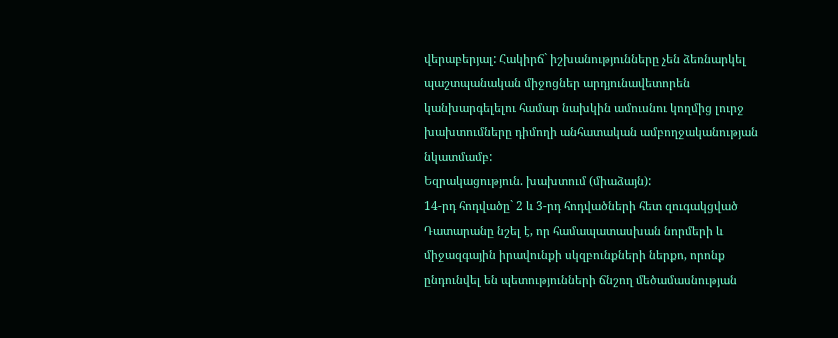վերաբերյալ: Հակիրճ` իշխանությունները չեն ձեռնարկել պաշտպանական միջոցներ արդյունավետորեն կանխարգելելու համար նախկին ամուսնու կողմից լուրջ խախտումները դիմողի անհատական ամբողջականության նկատմամբ:
Եզրակացություն. խախտում (միաձայն):
14-րդ հոդվածը` 2 և 3-րդ հոդվածների հետ զուգակցված
Դատարանը նշել է, որ համապատասխան նորմերի և միջազգային իրավունքի սկզբունքների ներքո, որոնք ընդունվել են պետությունների ճնշող մեծամասնության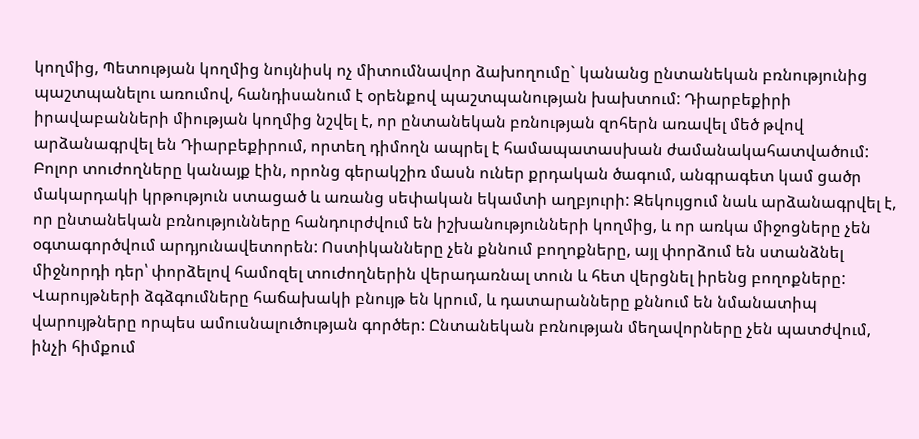կողմից, Պետության կողմից նույնիսկ ոչ միտումնավոր ձախողումը` կանանց ընտանեկան բռնությունից պաշտպանելու առումով, հանդիսանում է օրենքով պաշտպանության խախտում: Դիարբեքիրի իրավաբանների միության կողմից նշվել է, որ ընտանեկան բռնության զոհերն առավել մեծ թվով արձանագրվել են Դիարբեքիրում, որտեղ դիմողն ապրել է համապատասխան ժամանակահատվածում: Բոլոր տուժողները կանայք էին, որոնց գերակշիռ մասն ուներ քրդական ծագում, անգրագետ կամ ցածր մակարդակի կրթություն ստացած և առանց սեփական եկամտի աղբյուրի: Զեկույցում նաև արձանագրվել է, որ ընտանեկան բռնությունները հանդուրժվում են իշխանությունների կողմից, և որ առկա միջոցները չեն օգտագործվում արդյունավետորեն: Ոստիկանները չեն քննում բողոքները, այլ փորձում են ստանձնել միջնորդի դեր՝ փորձելով համոզել տուժողներին վերադառնալ տուն և հետ վերցնել իրենց բողոքները: Վարույթների ձգձգումները հաճախակի բնույթ են կրում, և դատարանները քննում են նմանատիպ վարույթները որպես ամուսնալուծության գործեր: Ընտանեկան բռնության մեղավորները չեն պատժվում, ինչի հիմքում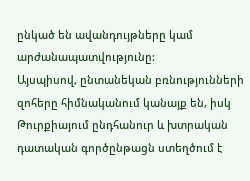ընկած են ավանդույթները կամ արժանապատվությունը:
Այսպիսով, ընտանեկան բռնությունների զոհերը հիմնականում կանայք են, իսկ Թուրքիայում ընդհանուր և խտրական դատական գործընթացն ստեղծում է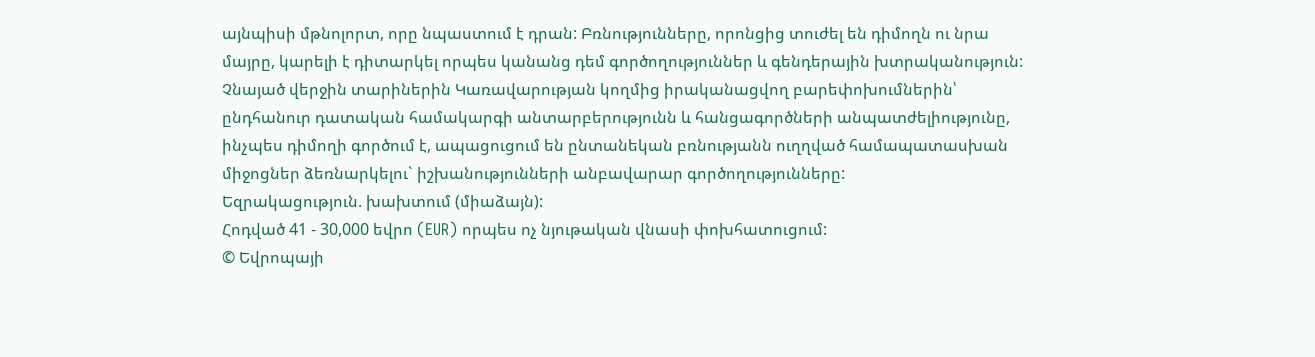այնպիսի մթնոլորտ, որը նպաստում է դրան: Բռնությունները, որոնցից տուժել են դիմողն ու նրա մայրը, կարելի է դիտարկել որպես կանանց դեմ գործողություններ և գենդերային խտրականություն: Չնայած վերջին տարիներին Կառավարության կողմից իրականացվող բարեփոխումներին՝ ընդհանուր դատական համակարգի անտարբերությունն և հանցագործների անպատժելիությունը, ինչպես դիմողի գործում է, ապացուցում են ընտանեկան բռնությանն ուղղված համապատասխան միջոցներ ձեռնարկելու` իշխանությունների անբավարար գործողությունները:
Եզրակացություն. խախտում (միաձայն):
Հոդված 41 - 30,000 եվրո (EUR) որպես ոչ նյութական վնասի փոխհատուցում:
© Եվրոպայի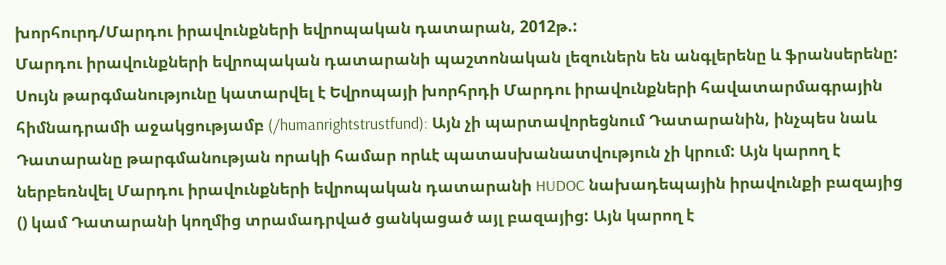խորհուրդ/Մարդու իրավունքների եվրոպական դատարան, 2012թ.:
Մարդու իրավունքների եվրոպական դատարանի պաշտոնական լեզուներն են անգլերենը և ֆրանսերենը: Սույն թարգմանությունը կատարվել է Եվրոպայի խորհրդի Մարդու իրավունքների հավատարմագրային հիմնադրամի աջակցությամբ (/humanrightstrustfund): Այն չի պարտավորեցնում Դատարանին, ինչպես նաև Դատարանը թարգմանության որակի համար որևէ պատասխանատվություն չի կրում: Այն կարող է ներբեռնվել Մարդու իրավունքների եվրոպական դատարանի HUDOC նախադեպային իրավունքի բազայից () կամ Դատարանի կողմից տրամադրված ցանկացած այլ բազայից: Այն կարող է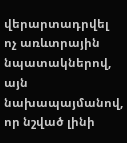վերարտադրվել ոչ առևտրային նպատակներով, այն նախապայմանով, որ նշված լինի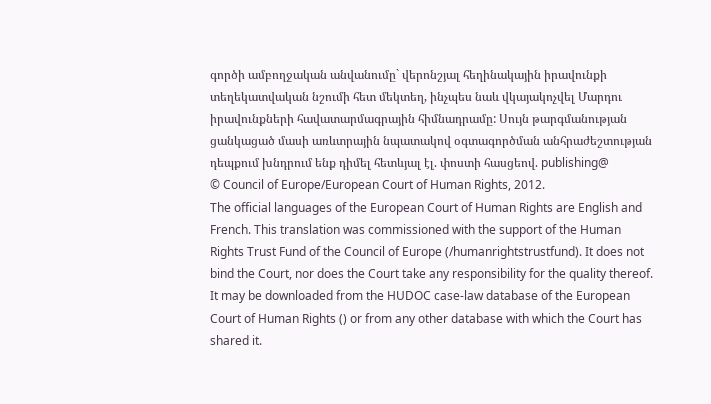գործի ամբողջական անվանումը` վերոնշյալ հեղինակային իրավունքի տեղեկատվական նշումի հետ մեկտեղ, ինչպես նաև վկայակոչվել Մարդու իրավունքների հավատարմագրային հիմնադրամը: Սույն թարգմանության ցանկացած մասի առևտրային նպատակով օգտագործման անհրաժեշտության դեպքում խնդրում ենք դիմել հետևյալ էլ. փոստի հասցեով. publishing@
© Council of Europe/European Court of Human Rights, 2012.
The official languages of the European Court of Human Rights are English and French. This translation was commissioned with the support of the Human Rights Trust Fund of the Council of Europe (/humanrightstrustfund). It does not bind the Court, nor does the Court take any responsibility for the quality thereof. It may be downloaded from the HUDOC case-law database of the European Court of Human Rights () or from any other database with which the Court has shared it.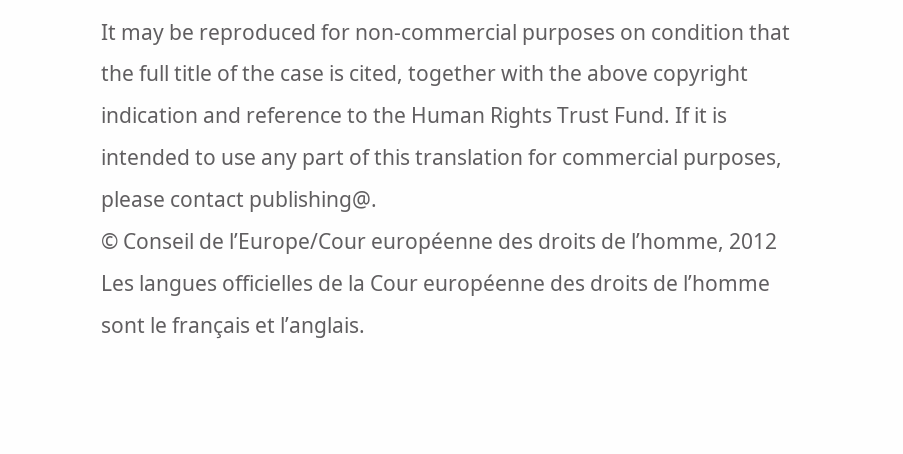It may be reproduced for non-commercial purposes on condition that the full title of the case is cited, together with the above copyright indication and reference to the Human Rights Trust Fund. If it is intended to use any part of this translation for commercial purposes, please contact publishing@.
© Conseil de l’Europe/Cour européenne des droits de l’homme, 2012
Les langues officielles de la Cour européenne des droits de l’homme sont le français et l’anglais.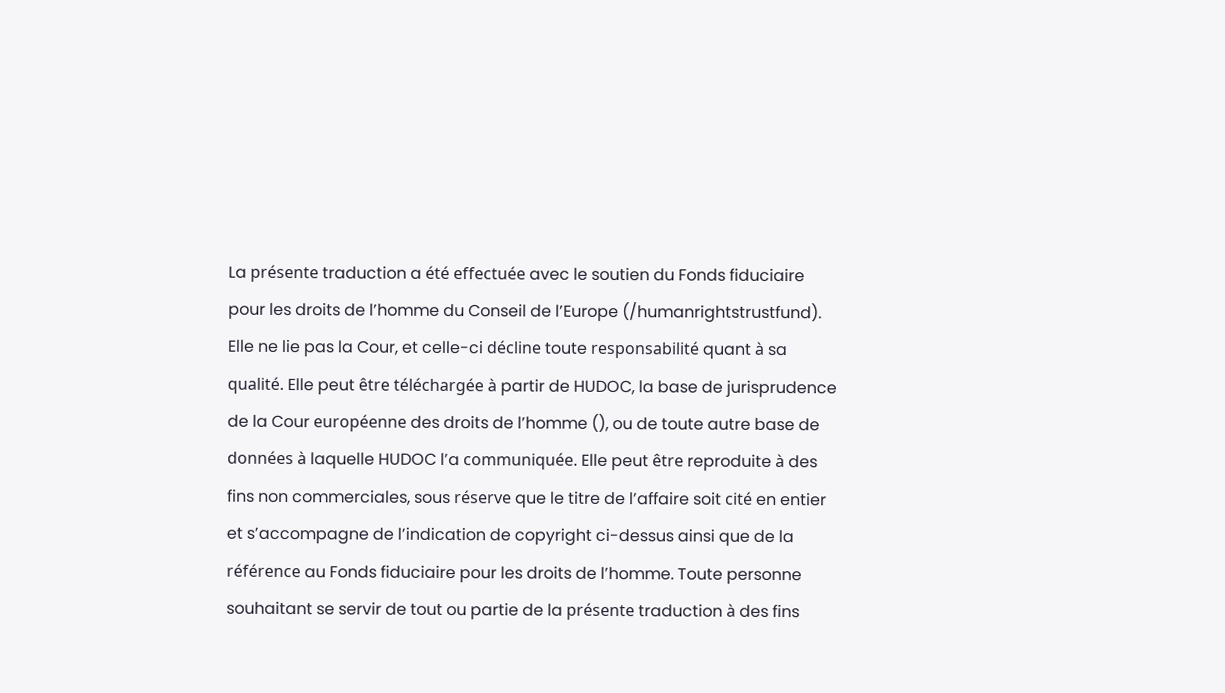La présente traduction a été effectuée avec le soutien du Fonds fiduciaire pour les droits de l’homme du Conseil de l’Europe (/humanrightstrustfund). Elle ne lie pas la Cour, et celle-ci décline toute responsabilité quant à sa qualité. Elle peut être téléchargée à partir de HUDOC, la base de jurisprudence de la Cour européenne des droits de l’homme (), ou de toute autre base de données à laquelle HUDOC l’a communiquée. Elle peut être reproduite à des fins non commerciales, sous réserve que le titre de l’affaire soit cité en entier et s’accompagne de l’indication de copyright ci-dessus ainsi que de la référence au Fonds fiduciaire pour les droits de l’homme. Toute personne souhaitant se servir de tout ou partie de la présente traduction à des fins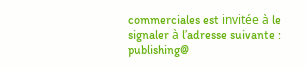commerciales est invitée à le signaler à l’adresse suivante : publishing@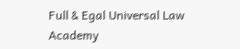Full & Egal Universal Law Academy